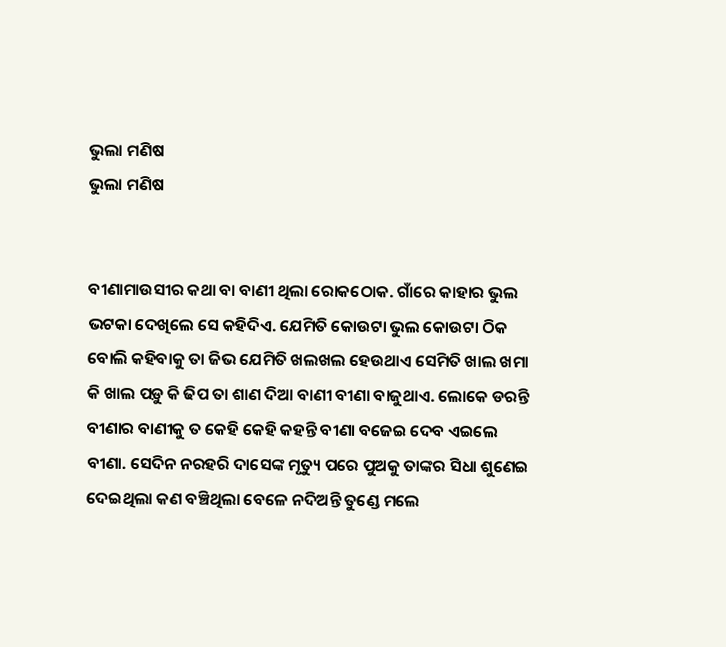ଭୁଲା ମଣିଷ
ଭୁଲା ମଣିଷ


ବୀଣାମାଉସୀର କଥା ବା ବାଣୀ ଥିଲା ରୋକଠୋକ. ଗାଁରେ କାହାର ଭୁଲ ଭଟକା ଦେଖିଲେ ସେ କହିଦିଏ. ଯେମିତି କୋଉଟା ଭୁଲ କୋଉଟା ଠିକ ବୋଲି କହିବାକୁ ତା ଜିଭ ଯେମିତି ଖଲଖଲ ହେଉଥାଏ ସେମିତି ଖାଲ ଖମା କି ଖାଲ ପଡ଼ୁ କି ଢିପ ତା ଶାଣ ଦିଆ ବାଣୀ ବୀଣା ବାଜୁଥାଏ. ଲୋକେ ଡରନ୍ତି ବୀଣାର ବାଣୀକୁ ତ କେହି କେହି କହନ୍ତି ବୀଣା ବଜେଇ ଦେବ ଏଇଲେ ବୀଣା. ସେଦିନ ନରହରି ଦାସେଙ୍କ ମୃତ୍ୟୁ ପରେ ପୁଅକୁ ତାଙ୍କର ସିଧା ଶୁଣେଇ ଦେଇଥିଲା କଣ ବଞ୍ଚିଥିଲା ବେଳେ ନଦିଅନ୍ତି ତୁଣ୍ଡେ ମଲେ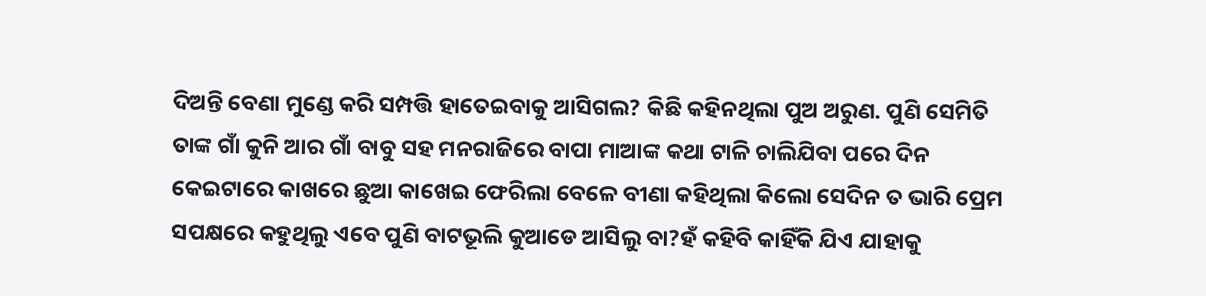ଦିଅନ୍ତି ବେଣା ମୁଣ୍ଡେ କରି ସମ୍ପତ୍ତି ହାତେଇବାକୁ ଆସିଗଲ? କିଛି କହିନଥିଲା ପୁଅ ଅରୁଣ. ପୁଣି ସେମିତି ତାଙ୍କ ଗାଁ କୁନି ଆର ଗାଁ ବାବୁ ସହ ମନରାଜିରେ ବାପା ମାଆଙ୍କ କଥା ଟାଳି ଚାଲିଯିବା ପରେ ଦିନ କେଇଟାରେ କାଖରେ ଛୁଆ କାଖେଇ ଫେରିଲା ବେଳେ ବୀଣା କହିଥିଲା କିଲୋ ସେଦିନ ତ ଭାରି ପ୍ରେମ ସପକ୍ଷରେ କହୁଥିଲୁ ଏବେ ପୁଣି ବାଟଭୂଲି କୁଆଡେ ଆସିଲୁ ବା?ହଁ କହିବି କାହିଁକି ଯିଏ ଯାହାକୁ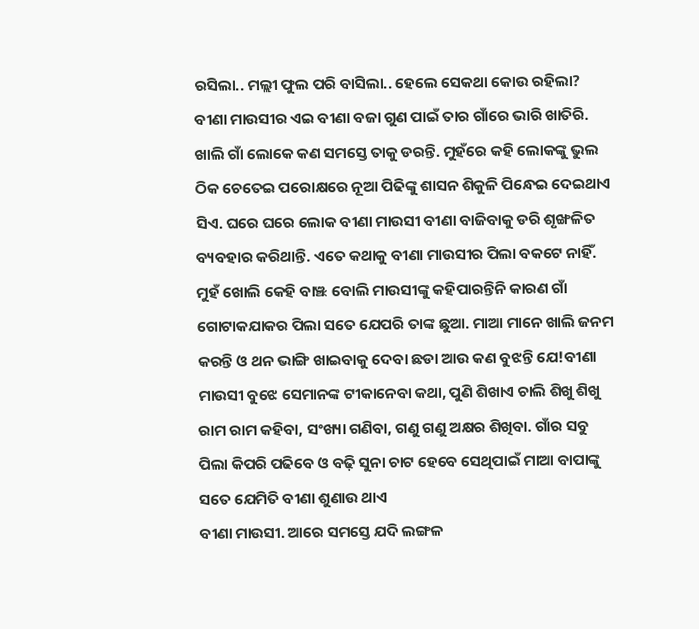ରସିଲା.. ମଲ୍ଲୀ ଫୁଲ ପରି ବାସିଲା.. ହେଲେ ସେକଥା କୋଉ ରହିଲା?
ବୀଣା ମାଉସୀର ଏଇ ବୀଣା ବଜା ଗୁଣ ପାଇଁ ତାର ଗାଁରେ ଭାରି ଖାତିରି. ଖାଲି ଗାଁ ଲୋକେ କଣ ସମସ୍ତେ ତାକୁ ଡରନ୍ତି. ମୁହଁରେ କହି ଲୋକଙ୍କୁ ଭୁଲ ଠିକ ଚେତେଇ ପରୋକ୍ଷରେ ନୂଆ ପିଢିଙ୍କୁ ଶାସନ ଶିକୁଳି ପିନ୍ଧେଇ ଦେଇଥାଏ ସିଏ. ଘରେ ଘରେ ଲୋକ ବୀଣା ମାଉସୀ ବୀଣା ବାଜିବାକୁ ଡରି ଶୃଙ୍ଖଳିତ ବ୍ୟବହାର କରିଥାନ୍ତି. ଏତେ କଥାକୁ ବୀଣା ମାଉସୀର ପିଲା ବକଟେ ନାହିଁ. ମୁହଁ ଖୋଲି କେହି ବାଞ୍ଝ ବୋଲି ମାଉସୀଙ୍କୁ କହିପାରନ୍ତିନି କାରଣ ଗାଁ ଗୋଟାକଯାକର ପିଲା ସତେ ଯେପରି ତାଙ୍କ ଛୁଆ. ମାଆ ମାନେ ଖାଲି ଜନମ କରନ୍ତି ଓ ଥନ ଭାଙ୍ଗି ଖାଇବାକୁ ଦେବା ଛଡା ଆଉ କଣ ବୁଝନ୍ତି ଯେ!ବୀଣା ମାଉସୀ ବୁଝେ ସେମାନଙ୍କ ଟୀକାନେବା କଥା, ପୁଣି ଶିଖାଏ ଚାଲି ଶିଖୁ ଶିଖୁ ରାମ ରାମ କହିବା, ସଂଖ୍ୟା ଗଣିବା, ଗଣୁ ଗଣୁ ଅକ୍ଷର ଶିଖିବା. ଗାଁର ସବୁ ପିଲା କିପରି ପଢିବେ ଓ ବଢ଼ି ସୁନା ଚାଟ ହେବେ ସେଥିପାଇଁ ମାଆ ବାପାଙ୍କୁ ସତେ ଯେମିତି ବୀଣା ଶୁଣାଉ ଥାଏ
ବୀଣା ମାଉସୀ. ଆରେ ସମସ୍ତେ ଯଦି ଲଙ୍ଗଳ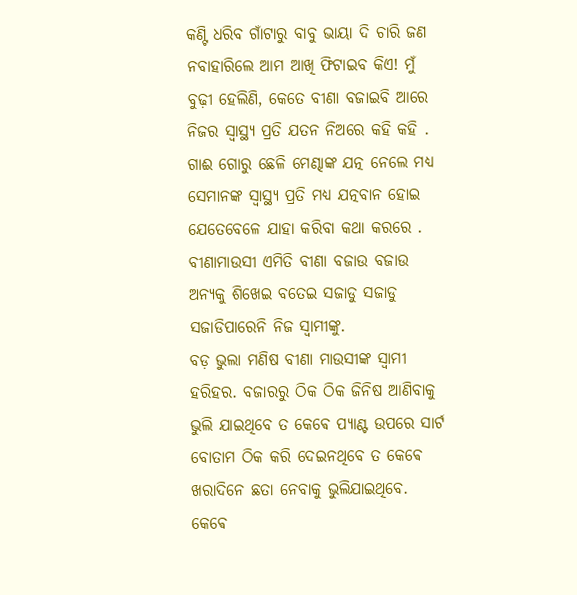କଣ୍ଟି ଧରିବ ଗାଁଟାରୁ ବାବୁ ଭାୟା ଦି ଚାରି ଜଣ ନବାହାରିଲେ ଆମ ଆଖି ଫିଟାଇବ କିଏ! ମୁଁ ବୁଢ଼ୀ ହେଲିଣି, କେତେ ବୀଣା ବଜାଇବି ଆରେ ନିଜର ସ୍ୱାସ୍ଥ୍ୟ ପ୍ରତି ଯତନ ନିଅରେ କହି କହି . ଗାଈ ଗୋରୁ ଛେଳି ମେଣ୍ଢାଙ୍କ ଯତ୍ନ ନେଲେ ମଧ୍ୟ ସେମାନଙ୍କ ସ୍ୱାସ୍ଥ୍ୟ ପ୍ରତି ମଧ୍ୟ ଯତ୍ନବାନ ହୋଇ ଯେତେବେଳେ ଯାହା କରିବା କଥା କରରେ . ବୀଣାମାଉସୀ ଏମିତି ବୀଣା ବଜାଉ ବଜାଉ ଅନ୍ୟକୁ ଶିଖେଇ ବତେଇ ସଜାଡୁ ସଜାଡୁ ସଜାଡିପାରେନି ନିଜ ସ୍ୱାମୀଙ୍କୁ.
ବଡ଼ ଭୁଲା ମଣିଷ ବୀଣା ମାଉସୀଙ୍କ ସ୍ୱାମୀ ହରିହର. ବଜାରରୁ ଠିକ ଠିକ ଜିନିଷ ଆଣିବାକୁ ଭୁଲି ଯାଇଥିବେ ତ କେଵେ ପ୍ୟାଣ୍ଟ ଉପରେ ସାର୍ଟ ବୋତାମ ଠିକ କରି ଦେଇନଥିବେ ତ କେଵେ ଖରାଦିନେ ଛତା ନେବାକୁ ଭୁଲିଯାଇଥିବେ. କେଵେ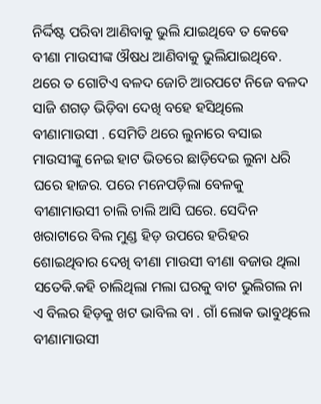ନିର୍ଦ୍ଦିଷ୍ଟ ପରିବା ଆଣିବାକୁ ଭୁଲି ଯାଇଥିବେ ତ କେଵେ ବୀଣା ମାଉସୀଙ୍କ ଔଷଧ ଆଣିବାକୁ ଭୁଲିଯାଇଥିବେ. ଥରେ ତ ଗୋଟିଏ ବଳଦ ଜୋଚି ଆରପଟେ ନିଜେ ବଳଦ ସାଜି ଶଗଡ଼ ଭିଡ଼ିବା ଦେଖି ବହେ ହସିଥିଲେ ବୀଣାମାଉସୀ . ସେମିତି ଥରେ ଲୁନାରେ ବସାଇ ମାଉସୀଙ୍କୁ ନେଇ ହାଟ ଭିତରେ ଛାଡ଼ିଦେଇ ଲୁନା ଧରି ଘରେ ହାଜର. ପରେ ମନେପଡ଼ିଲା ବେଳକୁ ବୀଣାମାଉସୀ ଚାଲି ଚାଲି ଆସି ଘରେ. ସେଦିନ ଖରାଟାରେ ବିଲ ମୁଣ୍ଡ ହିଡ଼ ଉପରେ ହରିହର ଶୋଇଥିବାର ଦେଖି ବୀଣା ମାଉସୀ ବୀଣା ବଜାଉ ଥିଲା ସତେକି.କହି ଚାଲିଥିଲା ମଲା ଘରକୁ ବାଟ ଭୁଲିଗଲ ନା ଏ ବିଲର ହିଡ଼କୁ ଖଟ ଭାବିଲ ବା . ଗାଁ ଲୋକ ଭାବୁଥିଲେ ବୀଣାମାଉସୀ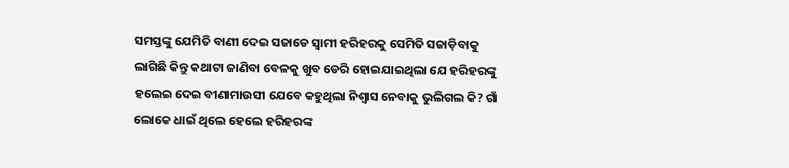ସମସ୍ତଙ୍କୁ ଯେମିତି ବାଣୀ ଦେଇ ସଜାଡେ ସ୍ୱାମୀ ହରିହରକୁ ସେମିତି ସଜାଡ଼ିବାକୁ ଲାଗିଛି କିନ୍ତୁ କଥାଟା ଜାଣିବା ବେଳକୁ ଖୁବ ଡେରି ହୋଇଯାଇଥିଲା ଯେ ହରିହରଙ୍କୁ ହଲେଇ ଦେଇ ବୀଣାମାଉସୀ ଯେବେ କହୁଥିଲା ନିଶ୍ୱାସ ନେବାକୁ ଭୁଲିଗଲ କି? ଗାଁ ଲୋକେ ଧାଇଁ ଥିଲେ ହେଲେ ହରିହରଙ୍କ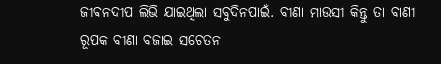ଜୀଵନଦୀପ ଲିଭି ଯାଇଥିଲା ସବୁଦିନପାଇଁ. ବୀଣା ମାଉସୀ କିନ୍ତୁ ତା ବାଣୀ ରୂପକ ବୀଣା ବଜାଇ ସଚେତନ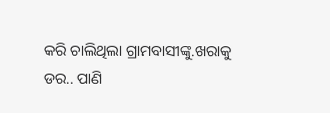କରି ଚାଲିଥିଲା ଗ୍ରାମବାସୀଙ୍କୁ.ଖରାକୁ ଡର.. ପାଣି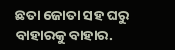ଛତା ଜୋତା ସହ ଘରୁ ବାହାରକୁ ବାହାର.